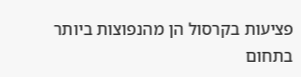פציעות בקרסול הן מהנפוצות ביותר בתחום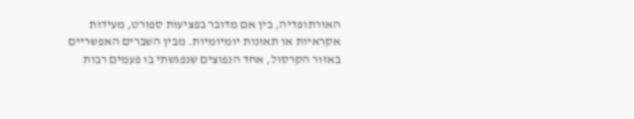האורתופדיה, בין אם מדובר בפציעות ספורט, מעידות אקראיות או תאונות יומיומיות. מבין השברים האפשריים באזור הקרסול, אחד הנפוצים שנפגשתי בו פעמים רבות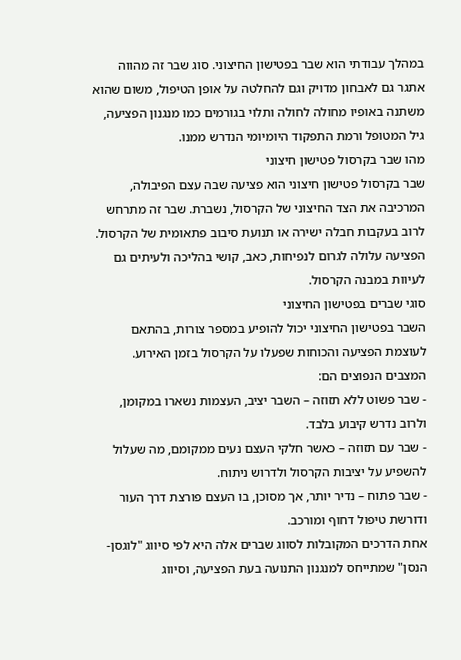במהלך עבודתי הוא שבר בפטישון החיצוני. סוג שבר זה מהווה אתגר גם לאבחון מדויק וגם להחלטה על אופן הטיפול, משום שהוא משתנה באופיו מחולה לחולה ותלוי בגורמים כמו מנגנון הפציעה, גיל המטופל ורמת התפקוד היומיומי הנדרש ממנו.
מהו שבר בקרסול פטישון חיצוני
שבר בקרסול פטישון חיצוני הוא פציעה שבה עצם הפיבולה, המרכיבה את הצד החיצוני של הקרסול, נשברת. שבר זה מתרחש לרוב בעקבות חבלה ישירה או תנועת סיבוב פתאומית של הקרסול. הפציעה עלולה לגרום לנפיחות, כאב, קושי בהליכה ולעיתים גם לעיוות במבנה הקרסול.
סוגי שברים בפטישון החיצוני
השבר בפטישון החיצוני יכול להופיע במספר צורות, בהתאם לעוצמת הפציעה והכוחות שפעלו על הקרסול בזמן האירוע. המצבים הנפוצים הם:
- שבר פשוט ללא תזוזה – השבר יציב, העצמות נשארו במקומן, ולרוב נדרש קיבוע בלבד.
- שבר עם תזוזה – כאשר חלקי העצם נעים ממקומם, מה שעלול להשפיע על יציבות הקרסול ולדרוש ניתוח.
- שבר פתוח – נדיר יותר, אך מסוכן, בו העצם פורצת דרך העור ודורשת טיפול דחוף ומורכב.
אחת הדרכים המקובלות לסווג שברים אלה היא לפי סיווג "לוגסן-הנסן" שמתייחס למנגנון התנועה בעת הפציעה, וסיווג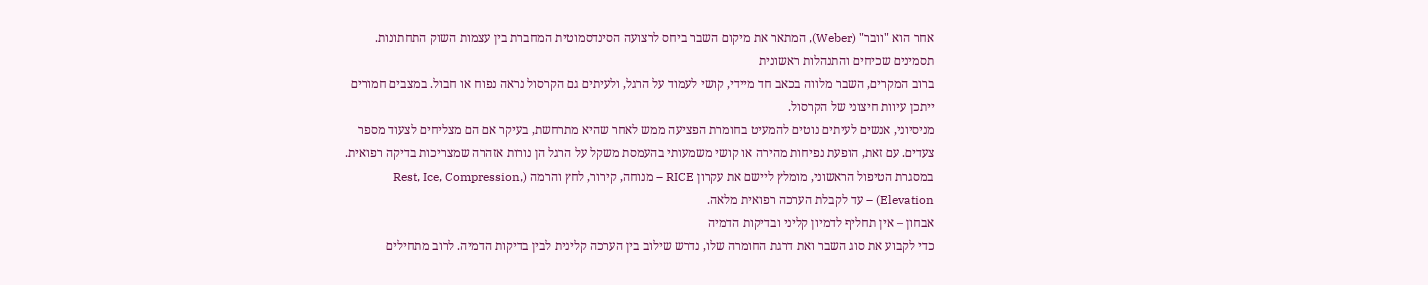אחר הוא "וובר" (Weber), המתאר את מיקום השבר ביחס לרצועה הסינדסמוטית המחברת בין עצמות השוק התחתונות.
תסמינים שכיחים והתנהלות ראשונית
ברוב המקרים, השבר מלווה בכאב חד מיידי, קושי לעמוד על הרגל, ולעיתים גם הקרסול נראה נפוח או חבול. במצבים חמורים ייתכן עיוות חיצוני של הקרסול.
מניסיוני, אנשים לעיתים נוטים להמעיט בחומרת הפציעה ממש לאחר שהיא מתרחשת, בעיקר אם הם מצליחים לצעוד מספר צעדים. עם זאת, הופעת נפיחות מהירה או קושי משמעותי בהעמסת משקל על הרגל הן נורות אזהרה שמצריכות בדיקה רפואית.
במסגרת הטיפול הראשוני, מומלץ ליישם את עקרון RICE – מנוחה, קירור, לחץ והרמה (Rest, Ice, Compression, Elevation) – עד לקבלת הערכה רפואית מלאה.
אבחון – אין תחליף לדמיון קליני ובדיקות הדמיה
כדי לקבוע את סוג השבר ואת דרגת החומרה שלו, נדרש שילוב בין הערכה קלינית לבין בדיקות הדמיה. לרוב מתחילים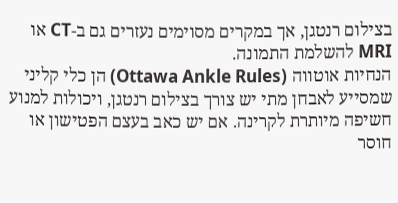בצילום רנטגן, אך במקרים מסוימים נעזרים גם ב-CT או MRI להשלמת התמונה.
הנחיות אוטווה (Ottawa Ankle Rules) הן כלי קליני שמסייע לאבחן מתי יש צורך בצילום רנטגן, ויכולות למנוע חשיפה מיותרת לקרינה. אם יש כאב בעצם הפטישון או חוסר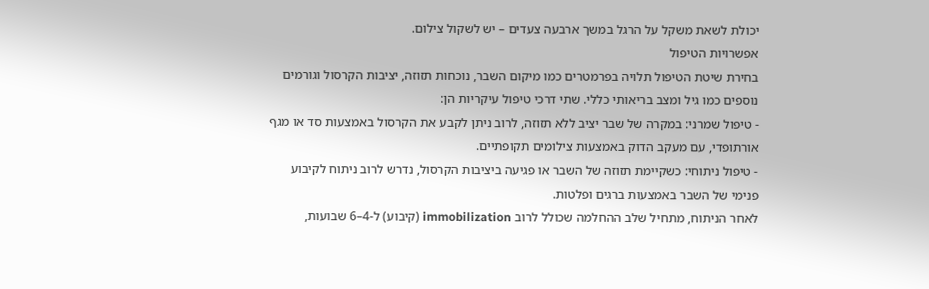יכולת לשאת משקל על הרגל במשך ארבעה צעדים – יש לשקול צילום.
אפשרויות הטיפול
בחירת שיטת הטיפול תלויה בפרמטרים כמו מיקום השבר, נוכחות תזוזה, יציבות הקרסול וגורמים נוספים כמו גיל ומצב בריאותי כללי. שתי דרכי טיפול עיקריות הן:
- טיפול שמרני: במקרה של שבר יציב ללא תזוזה, לרוב ניתן לקבע את הקרסול באמצעות סד או מגף אורתופדי, עם מעקב הדוק באמצעות צילומים תקופתיים.
- טיפול ניתוחי: כשקיימת תזוזה של השבר או פגיעה ביציבות הקרסול, נדרש לרוב ניתוח לקיבוע פנימי של השבר באמצעות ברגים ופלטות.
לאחר הניתוח, מתחיל שלב ההחלמה שכולל לרוב immobilization (קיבוע) ל-4–6 שבועות,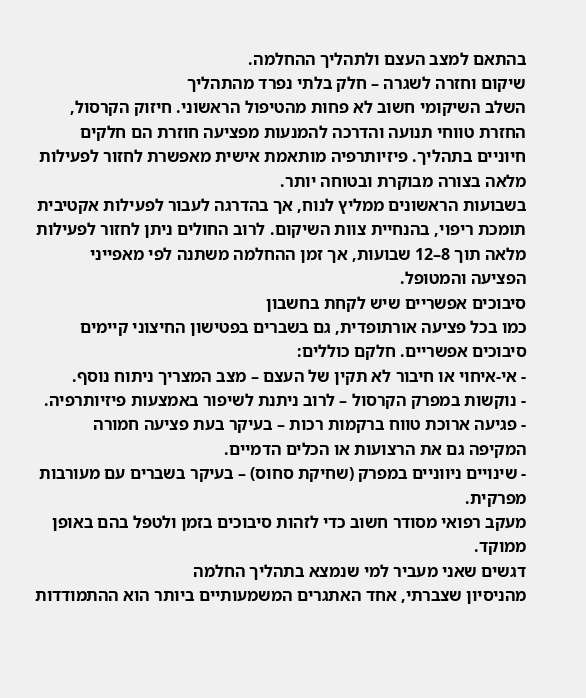בהתאם למצב העצם ולתהליך ההחלמה.
שיקום וחזרה לשגרה – חלק בלתי נפרד מהתהליך
השלב השיקומי חשוב לא פחות מהטיפול הראשוני. חיזוק הקרסול, החזרת טווחי תנועה והדרכה להמנעות מפציעה חוזרת הם חלקים חיוניים בתהליך. פיזיותרפיה מותאמת אישית מאפשרת לחזור לפעילות מלאה בצורה מבוקרת ובטוחה יותר.
בשבועות הראשונים ממליץ לנוח, אך בהדרגה לעבור לפעילות אקטיבית תומכת ריפוי, בהנחיית צוות השיקום. לרוב החולים ניתן לחזור לפעילות מלאה תוך 8–12 שבועות, אך זמן ההחלמה משתנה לפי מאפייני הפציעה והמטופל.
סיבוכים אפשריים שיש לקחת בחשבון
כמו בכל פציעה אורתופדית, גם בשברים בפטישון החיצוני קיימים סיבוכים אפשריים. חלקם כוללים:
- אי-איחוי או חיבור לא תקין של העצם – מצב המצריך ניתוח נוסף.
- נוקשות במפרק הקרסול – לרוב ניתנת לשיפור באמצעות פיזיותרפיה.
- פגיעה ארוכת טווח ברקמות רכות – בעיקר בעת פציעה חמורה המקיפה גם את הרצועות או הכלים הדמיים.
- שינויים ניווניים במפרק (שחיקת סחוס) – בעיקר בשברים עם מעורבות מפרקית.
מעקב רפואי מסודר חשוב כדי לזהות סיבוכים בזמן ולטפל בהם באופן ממוקד.
דגשים שאני מעביר למי שנמצא בתהליך החלמה
מהניסיון שצברתי, אחד האתגרים המשמעותיים ביותר הוא ההתמודדות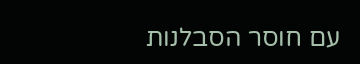עם חוסר הסבלנות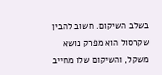בשלב השיקום. חשוב להבין שקרסול הוא מפרק נושא משקל, והשיקום שלו מחייב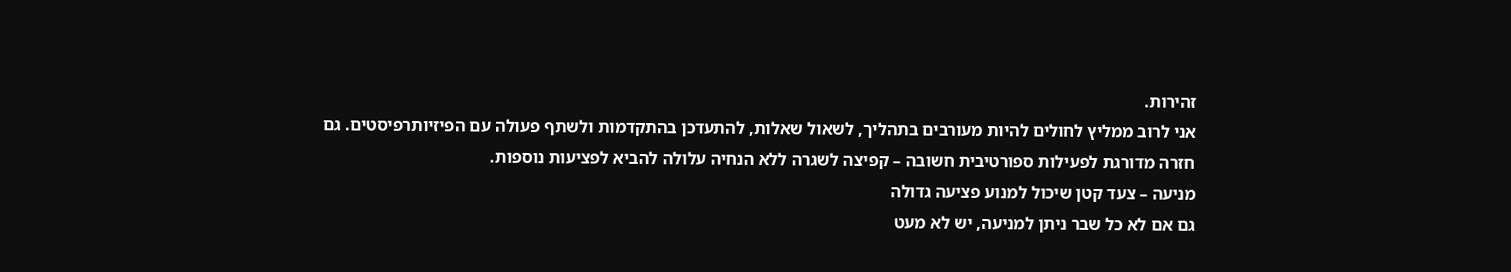זהירות.
אני לרוב ממליץ לחולים להיות מעורבים בתהליך, לשאול שאלות, להתעדכן בהתקדמות ולשתף פעולה עם הפיזיותרפיסטים. גם חזרה מדורגת לפעילות ספורטיבית חשובה – קפיצה לשגרה ללא הנחיה עלולה להביא לפציעות נוספות.
מניעה – צעד קטן שיכול למנוע פציעה גדולה
גם אם לא כל שבר ניתן למניעה, יש לא מעט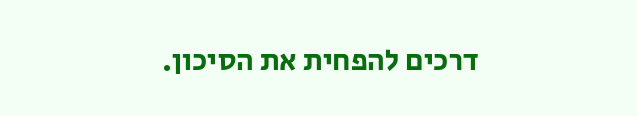דרכים להפחית את הסיכון.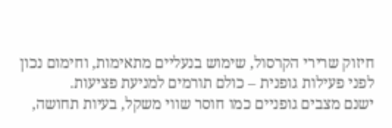חיזוק שרירי הקרסול, שימוש בנעליים מתאימות, וחימום נכון לפני פעילות גופנית – כולם תורמים למניעת פציעות.
ישנם מצבים גופניים כמו חוסר שווי משקל, בעיות תחושה,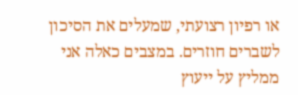או רפיון רצועתי, שמעלים את הסיכון לשברים חוזרים. במצבים כאלה אני ממליץ על ייעוץ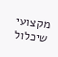מקצועי שיכלול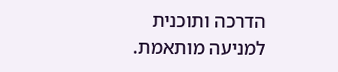הדרכה ותוכנית למניעה מותאמת.